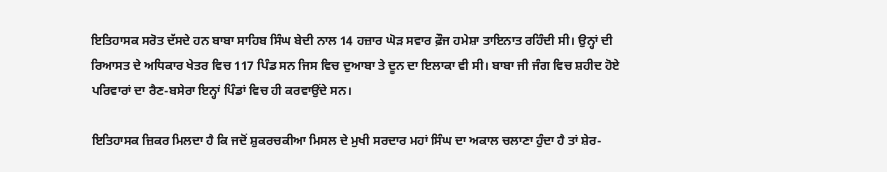ਇਤਿਹਾਸਕ ਸਰੋਤ ਦੱਸਦੇ ਹਨ ਬਾਬਾ ਸਾਹਿਬ ਸਿੰਘ ਬੇਦੀ ਨਾਲ 14 ਹਜ਼ਾਰ ਘੋੜ ਸਵਾਰ ਫ਼ੌਜ ਹਮੇਸ਼ਾ ਤਾਇਨਾਤ ਰਹਿੰਦੀ ਸੀ। ਉਨ੍ਹਾਂ ਦੀ ਰਿਆਸਤ ਦੇ ਅਧਿਕਾਰ ਖੇਤਰ ਵਿਚ 117 ਪਿੰਡ ਸਨ ਜਿਸ ਵਿਚ ਦੁਆਬਾ ਤੇ ਦੂਨ ਦਾ ਇਲਾਕਾ ਵੀ ਸੀ। ਬਾਬਾ ਜੀ ਜੰਗ ਵਿਚ ਸ਼ਹੀਦ ਹੋਏ ਪਰਿਵਾਰਾਂ ਦਾ ਰੈਣ-ਬਸੇਰਾ ਇਨ੍ਹਾਂ ਪਿੰਡਾਂ ਵਿਚ ਹੀ ਕਰਵਾਉਂਦੇ ਸਨ।

ਇਤਿਹਾਸਕ ਜ਼ਿਕਰ ਮਿਲਦਾ ਹੈ ਕਿ ਜਦੋਂ ਸ਼ੁਕਰਚਕੀਆ ਮਿਸਲ ਦੇ ਮੁਖੀ ਸਰਦਾਰ ਮਹਾਂ ਸਿੰਘ ਦਾ ਅਕਾਲ ਚਲਾਣਾ ਹੁੰਦਾ ਹੈ ਤਾਂ ਸ਼ੇਰ-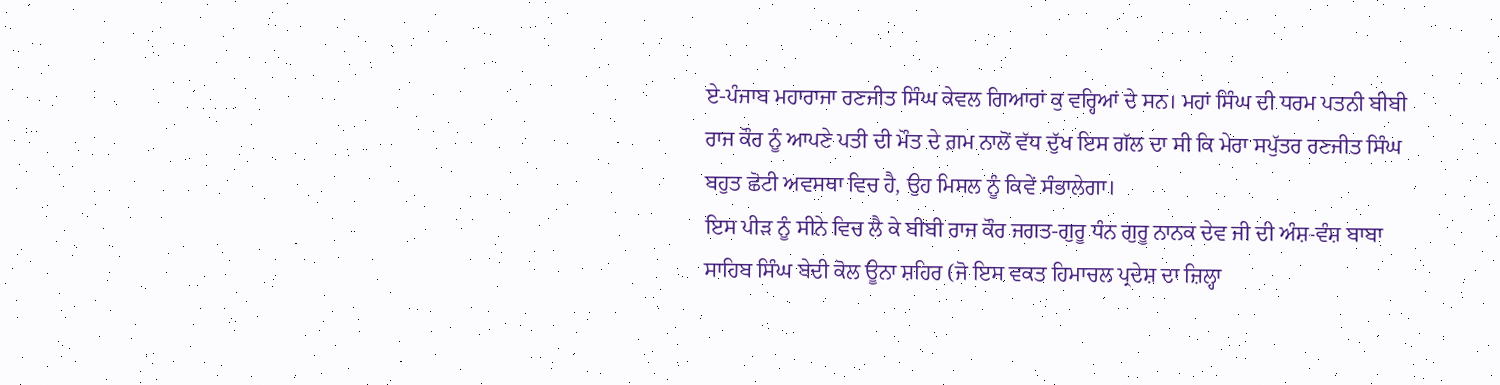ਏ-ਪੰਜਾਬ ਮਹਾਰਾਜਾ ਰਣਜੀਤ ਸਿੰਘ ਕੇਵਲ ਗਿਆਰਾਂ ਕੁ ਵਰ੍ਹਿਆਂ ਦੇ ਸਨ। ਮਹਾਂ ਸਿੰਘ ਦੀ ਧਰਮ ਪਤਨੀ ਬੀਬੀ ਰਾਜ ਕੌਰ ਨੂੰ ਆਪਣੇ ਪਤੀ ਦੀ ਮੌਤ ਦੇ ਗ਼ਮ ਨਾਲੋਂ ਵੱਧ ਦੁੱਖ ਇਸ ਗੱਲ ਦਾ ਸੀ ਕਿ ਮੇਰਾ ਸਪੁੱਤਰ ਰਣਜੀਤ ਸਿੰਘ ਬਹੁਤ ਛੋਟੀ ਅਵਸਥਾ ਵਿਚ ਹੈ, ਉਹ ਮਿਸਲ ਨੂੰ ਕਿਵੇਂ ਸੰਭਾਲੇਗਾ।
ਇਸ ਪੀੜ ਨੂੰ ਸੀਨੇ ਵਿਚ ਲੈ ਕੇ ਬੀਬੀ ਰਾਜ ਕੌਰ ਜਗਤ-ਗੁਰੂ ਧੰਨ ਗੁਰੂ ਨਾਨਕ ਦੇਵ ਜੀ ਦੀ ਅੰਸ਼-ਵੰਸ਼ ਬਾਬਾ ਸਾਹਿਬ ਸਿੰਘ ਬੇਦੀ ਕੋਲ ਊਨਾ ਸ਼ਹਿਰ (ਜੋ ਇਸ ਵਕਤ ਹਿਮਾਚਲ ਪ੍ਰਦੇਸ਼ ਦਾ ਜ਼ਿਲ੍ਹਾ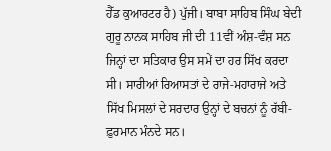ਹੈੱਡ ਕੁਆਰਟਰ ਹੈ) ਪੁੱਜੀ। ਬਾਬਾ ਸਾਹਿਬ ਸਿੰਘ ਬੇਦੀ ਗੁਰੂ ਨਾਨਕ ਸਾਹਿਬ ਜੀ ਦੀ 11ਵੀਂ ਅੰਸ਼-ਵੰਸ਼ ਸਨ ਜਿਨ੍ਹਾਂ ਦਾ ਸਤਿਕਾਰ ਉਸ ਸਮੇਂ ਦਾ ਹਰ ਸਿੱਖ ਕਰਦਾ ਸੀ। ਸਾਰੀਆਂ ਰਿਆਸਤਾਂ ਦੇ ਰਾਜੇ-ਮਹਾਰਾਜੇ ਅਤੇ ਸਿੱਖ ਮਿਸਲਾਂ ਦੇ ਸਰਦਾਰ ਉਨ੍ਹਾਂ ਦੇ ਬਚਨਾਂ ਨੂੰ ਰੱਬੀ-ਫ਼ੁਰਮਾਨ ਮੰਨਦੇ ਸਨ।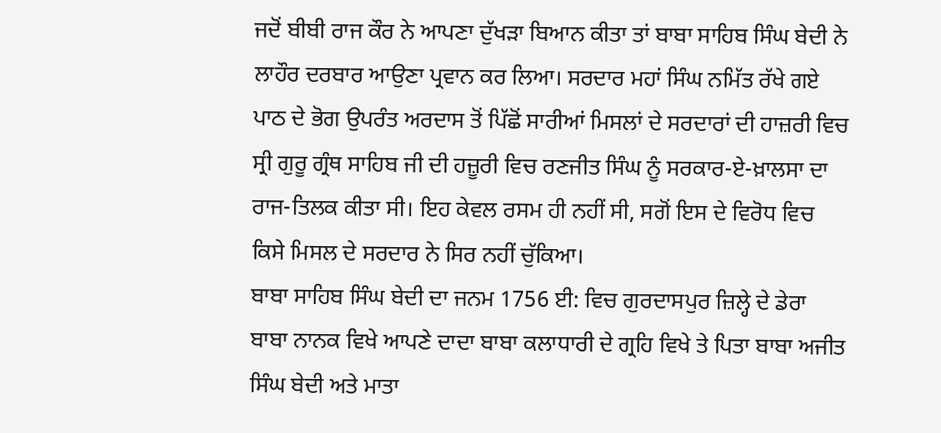ਜਦੋਂ ਬੀਬੀ ਰਾਜ ਕੌਰ ਨੇ ਆਪਣਾ ਦੁੱਖੜਾ ਬਿਆਨ ਕੀਤਾ ਤਾਂ ਬਾਬਾ ਸਾਹਿਬ ਸਿੰਘ ਬੇਦੀ ਨੇ ਲਾਹੌਰ ਦਰਬਾਰ ਆਉਣਾ ਪ੍ਰਵਾਨ ਕਰ ਲਿਆ। ਸਰਦਾਰ ਮਹਾਂ ਸਿੰਘ ਨਮਿੱਤ ਰੱਖੇ ਗਏ ਪਾਠ ਦੇ ਭੋਗ ਉਪਰੰਤ ਅਰਦਾਸ ਤੋਂ ਪਿੱਛੋਂ ਸਾਰੀਆਂ ਮਿਸਲਾਂ ਦੇ ਸਰਦਾਰਾਂ ਦੀ ਹਾਜ਼ਰੀ ਵਿਚ ਸ੍ਰੀ ਗੁਰੂ ਗ੍ਰੰਥ ਸਾਹਿਬ ਜੀ ਦੀ ਹਜ਼ੂਰੀ ਵਿਚ ਰਣਜੀਤ ਸਿੰਘ ਨੂੰ ਸਰਕਾਰ-ਏ-ਖ਼ਾਲਸਾ ਦਾ ਰਾਜ-ਤਿਲਕ ਕੀਤਾ ਸੀ। ਇਹ ਕੇਵਲ ਰਸਮ ਹੀ ਨਹੀਂ ਸੀ, ਸਗੋਂ ਇਸ ਦੇ ਵਿਰੋਧ ਵਿਚ ਕਿਸੇ ਮਿਸਲ ਦੇ ਸਰਦਾਰ ਨੇ ਸਿਰ ਨਹੀਂ ਚੁੱਕਿਆ।
ਬਾਬਾ ਸਾਹਿਬ ਸਿੰਘ ਬੇਦੀ ਦਾ ਜਨਮ 1756 ਈ: ਵਿਚ ਗੁਰਦਾਸਪੁਰ ਜ਼ਿਲ੍ਹੇ ਦੇ ਡੇਰਾ ਬਾਬਾ ਨਾਨਕ ਵਿਖੇ ਆਪਣੇ ਦਾਦਾ ਬਾਬਾ ਕਲਾਧਾਰੀ ਦੇ ਗ੍ਰਹਿ ਵਿਖੇ ਤੇ ਪਿਤਾ ਬਾਬਾ ਅਜੀਤ ਸਿੰਘ ਬੇਦੀ ਅਤੇ ਮਾਤਾ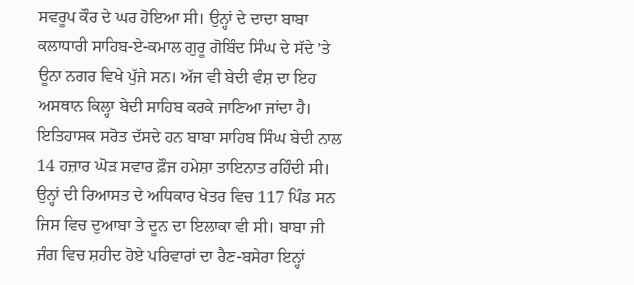ਸਵਰੂਪ ਕੌਰ ਦੇ ਘਰ ਹੋਇਆ ਸੀ। ਉਨ੍ਹਾਂ ਦੇ ਦਾਦਾ ਬਾਬਾ ਕਲਾਧਾਰੀ ਸਾਹਿਬ-ਏ-ਕਮਾਲ ਗੁਰੂ ਗੋਬਿੰਦ ਸਿੰਘ ਦੇ ਸੱਦੇ ’ਤੇ ਊਨਾ ਨਗਰ ਵਿਖੇ ਪੁੱਜੇ ਸਨ। ਅੱਜ ਵੀ ਬੇਦੀ ਵੰਸ਼ ਦਾ ਇਹ ਅਸਥਾਨ ਕਿਲ੍ਹਾ ਬੇਦੀ ਸਾਹਿਬ ਕਰਕੇ ਜਾਣਿਆ ਜਾਂਦਾ ਹੈ।
ਇਤਿਹਾਸਕ ਸਰੋਤ ਦੱਸਦੇ ਹਨ ਬਾਬਾ ਸਾਹਿਬ ਸਿੰਘ ਬੇਦੀ ਨਾਲ 14 ਹਜ਼ਾਰ ਘੋੜ ਸਵਾਰ ਫ਼ੌਜ ਹਮੇਸ਼ਾ ਤਾਇਨਾਤ ਰਹਿੰਦੀ ਸੀ। ਉਨ੍ਹਾਂ ਦੀ ਰਿਆਸਤ ਦੇ ਅਧਿਕਾਰ ਖੇਤਰ ਵਿਚ 117 ਪਿੰਡ ਸਨ ਜਿਸ ਵਿਚ ਦੁਆਬਾ ਤੇ ਦੂਨ ਦਾ ਇਲਾਕਾ ਵੀ ਸੀ। ਬਾਬਾ ਜੀ ਜੰਗ ਵਿਚ ਸ਼ਹੀਦ ਹੋਏ ਪਰਿਵਾਰਾਂ ਦਾ ਰੈਣ-ਬਸੇਰਾ ਇਨ੍ਹਾਂ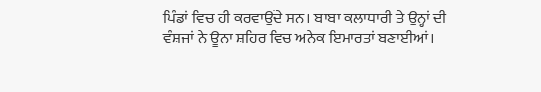ਪਿੰਡਾਂ ਵਿਚ ਹੀ ਕਰਵਾਉਂਦੇ ਸਨ। ਬਾਬਾ ਕਲਾਧਾਰੀ ਤੇ ਉਨ੍ਹਾਂ ਦੀ ਵੰਸ਼ਜਾਂ ਨੇ ਊਨਾ ਸ਼ਹਿਰ ਵਿਚ ਅਨੇਕ ਇਮਾਰਤਾਂ ਬਣਾਈਆਂ।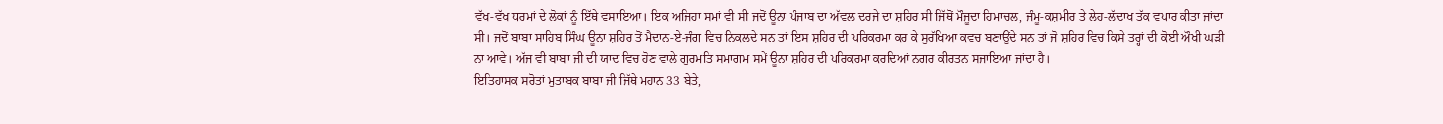ਵੱਖ-ਵੱਖ ਧਰਮਾਂ ਦੇ ਲੋਕਾਂ ਨੂੰ ਇੱਥੇ ਵਸਾਇਆ। ਇਕ ਅਜਿਹਾ ਸਮਾਂ ਵੀ ਸੀ ਜਦੋਂ ਊਨਾ ਪੰਜਾਬ ਦਾ ਅੱਵਲ ਦਰਜੇ ਦਾ ਸ਼ਹਿਰ ਸੀ ਜਿੱਥੋਂ ਮੌਜੂਦਾ ਹਿਮਾਚਲ, ਜੰਮੂ-ਕਸ਼ਮੀਰ ਤੇ ਲੇਹ-ਲੱਦਾਖ ਤੱਕ ਵਪਾਰ ਕੀਤਾ ਜਾਂਦਾ ਸੀ। ਜਦੋਂ ਬਾਬਾ ਸਾਹਿਬ ਸਿੰਘ ਊਨਾ ਸ਼ਹਿਰ ਤੋਂ ਮੈਦਾਨ-ਏ-ਜੰਗ ਵਿਚ ਨਿਕਲਦੇ ਸਨ ਤਾਂ ਇਸ ਸ਼ਹਿਰ ਦੀ ਪਰਿਕਰਮਾ ਕਰ ਕੇ ਸੁਰੱਖਿਆ ਕਵਚ ਬਣਾਉਂਦੇ ਸਨ ਤਾਂ ਜੋ ਸ਼ਹਿਰ ਵਿਚ ਕਿਸੇ ਤਰ੍ਹਾਂ ਦੀ ਕੋਈ ਔਖੀ ਘੜੀ ਨਾ ਆਵੇ। ਅੱਜ ਵੀ ਬਾਬਾ ਜੀ ਦੀ ਯਾਦ ਵਿਚ ਹੋਣ ਵਾਲੇ ਗੁਰਮਤਿ ਸਮਾਗਮ ਸਮੇਂ ਊਨਾ ਸ਼ਹਿਰ ਦੀ ਪਰਿਕਰਮਾ ਕਰਦਿਆਂ ਨਗਰ ਕੀਰਤਨ ਸਜਾਇਆ ਜਾਂਦਾ ਹੈ।
ਇਤਿਹਾਸਕ ਸਰੋਤਾਂ ਮੁਤਾਬਕ ਬਾਬਾ ਜੀ ਜਿੱਥੇ ਮਹਾਨ 33 ਬੇਤੇ,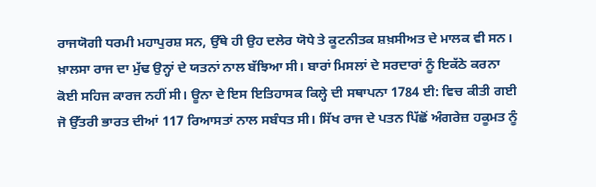ਰਾਜਯੋਗੀ ਧਰਮੀ ਮਹਾਪੁਰਸ਼ ਸਨ, ਉੱਥੇ ਹੀ ਉਹ ਦਲੇਰ ਯੋਧੇ ਤੇ ਕੂਟਨੀਤਕ ਸ਼ਖ਼ਸੀਅਤ ਦੇ ਮਾਲਕ ਵੀ ਸਨ। ਖ਼ਾਲਸਾ ਰਾਜ ਦਾ ਮੁੱਢ ਉਨ੍ਹਾਂ ਦੇ ਯਤਨਾਂ ਨਾਲ ਬੱਝਿਆ ਸੀ। ਬਾਰਾਂ ਮਿਸਲਾਂ ਦੇ ਸਰਦਾਰਾਂ ਨੂੰ ਇਕੱਠੇ ਕਰਨਾ ਕੋਈ ਸਹਿਜ ਕਾਰਜ ਨਹੀਂ ਸੀ। ਊਨਾ ਦੇ ਇਸ ਇਤਿਹਾਸਕ ਕਿਲ੍ਹੇ ਦੀ ਸਥਾਪਨਾ 1784 ਈ: ਵਿਚ ਕੀਤੀ ਗਈ ਜੋ ਉੱਤਰੀ ਭਾਰਤ ਦੀਆਂ 117 ਰਿਆਸਤਾਂ ਨਾਲ ਸਬੰਧਤ ਸੀ। ਸਿੱਖ ਰਾਜ ਦੇ ਪਤਨ ਪਿੱਛੋਂ ਅੰਗਰੇਜ਼ ਹਕੂਮਤ ਨੂੰ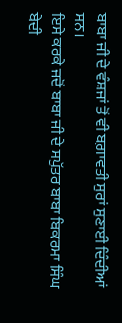ਬਾਬਾ ਜੀ ਦੇ ਵੰਸ਼ਜਾਂ ਤੋਂ ਵੀ ਬਗ਼ਾਵਤੀ ਸੁਰਾਂ ਸੁਣਾਈ ਦਿੰਦੀਆਂ ਸਨ।
ਇਸੇ ਕਰਕੇ ਜਦੋਂ ਬਾਬਾ ਜੀ ਦੇ ਸਪੁੱਤਰ ਬਾਬਾ ਬਿਕਰਮਾ ਸਿੰਘ ਬੇਦੀ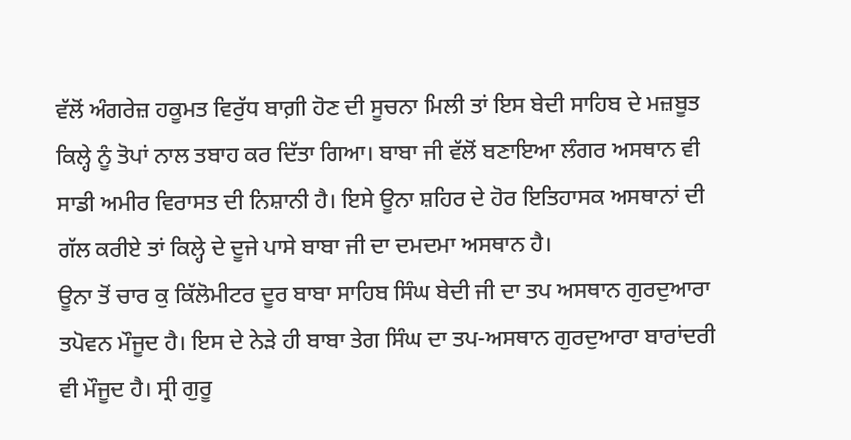ਵੱਲੋਂ ਅੰਗਰੇਜ਼ ਹਕੂਮਤ ਵਿਰੁੱਧ ਬਾਗ਼ੀ ਹੋਣ ਦੀ ਸੂਚਨਾ ਮਿਲੀ ਤਾਂ ਇਸ ਬੇਦੀ ਸਾਹਿਬ ਦੇ ਮਜ਼ਬੂਤ ਕਿਲ੍ਹੇ ਨੂੰ ਤੋਪਾਂ ਨਾਲ ਤਬਾਹ ਕਰ ਦਿੱਤਾ ਗਿਆ। ਬਾਬਾ ਜੀ ਵੱਲੋਂ ਬਣਾਇਆ ਲੰਗਰ ਅਸਥਾਨ ਵੀ ਸਾਡੀ ਅਮੀਰ ਵਿਰਾਸਤ ਦੀ ਨਿਸ਼ਾਨੀ ਹੈ। ਇਸੇ ਊਨਾ ਸ਼ਹਿਰ ਦੇ ਹੋਰ ਇਤਿਹਾਸਕ ਅਸਥਾਨਾਂ ਦੀ ਗੱਲ ਕਰੀਏ ਤਾਂ ਕਿਲ੍ਹੇ ਦੇ ਦੂਜੇ ਪਾਸੇ ਬਾਬਾ ਜੀ ਦਾ ਦਮਦਮਾ ਅਸਥਾਨ ਹੈ।
ਊਨਾ ਤੋਂ ਚਾਰ ਕੁ ਕਿੱਲੋਮੀਟਰ ਦੂਰ ਬਾਬਾ ਸਾਹਿਬ ਸਿੰਘ ਬੇਦੀ ਜੀ ਦਾ ਤਪ ਅਸਥਾਨ ਗੁਰਦੁਆਰਾ ਤਪੋਵਨ ਮੌਜੂਦ ਹੈ। ਇਸ ਦੇ ਨੇੜੇ ਹੀ ਬਾਬਾ ਤੇਗ ਸਿੰਘ ਦਾ ਤਪ-ਅਸਥਾਨ ਗੁਰਦੁਆਰਾ ਬਾਰਾਂਦਰੀ ਵੀ ਮੌਜੂਦ ਹੈ। ਸ੍ਰੀ ਗੁਰੂ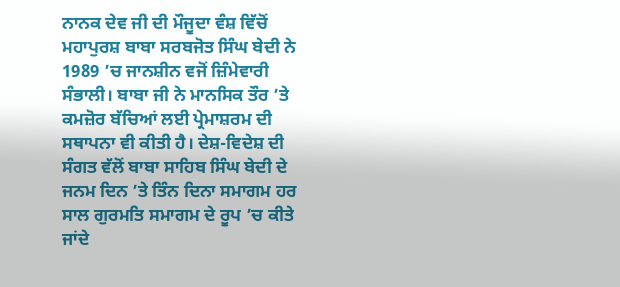ਨਾਨਕ ਦੇਵ ਜੀ ਦੀ ਮੌਜੂਦਾ ਵੰਸ਼ ਵਿੱਚੋਂ ਮਹਾਪੁਰਸ਼ ਬਾਬਾ ਸਰਬਜੋਤ ਸਿੰਘ ਬੇਦੀ ਨੇ 1989 ’ਚ ਜਾਨਸ਼ੀਨ ਵਜੋਂ ਜ਼ਿੰਮੇਵਾਰੀ ਸੰਭਾਲੀ। ਬਾਬਾ ਜੀ ਨੇ ਮਾਨਸਿਕ ਤੌਰ ’ਤੇ ਕਮਜ਼ੋਰ ਬੱਚਿਆਂ ਲਈ ਪ੍ਰੇਮਾਸ਼ਰਮ ਦੀ ਸਥਾਪਨਾ ਵੀ ਕੀਤੀ ਹੈ। ਦੇਸ਼-ਵਿਦੇਸ਼ ਦੀ ਸੰਗਤ ਵੱਲੋਂ ਬਾਬਾ ਸਾਹਿਬ ਸਿੰਘ ਬੇਦੀ ਦੇ ਜਨਮ ਦਿਨ ’ਤੇ ਤਿੰਨ ਦਿਨਾ ਸਮਾਗਮ ਹਰ ਸਾਲ ਗੁਰਮਤਿ ਸਮਾਗਮ ਦੇ ਰੂਪ ’ਚ ਕੀਤੇ ਜਾਂਦੇ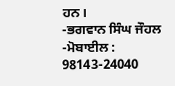ਹਨ।
-ਭਗਵਾਨ ਸਿੰਘ ਜੌਹਲ
-ਮੋਬਾਈਲ : 98143-24040